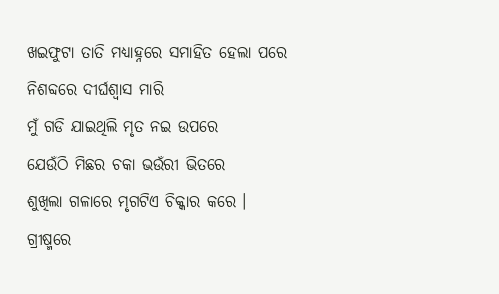ଖଇଫୁଟା ତାତି ମଧ୍ୟାହ୍ନରେ ସମାହିତ ହେଲା ପରେ
ନିଶବ୍ଦରେ ଦୀର୍ଘଶ୍ଵାସ ମାରି
ମୁଁ ଗଡି ଯାଇଥିଲି ମୃତ ନଇ ଉପରେ
ଯେଉଁଠି ମିଛର ଚକା ଭଉଁରୀ ଭିତରେ
ଶୁଖିଲା ଗଳାରେ ମୃଗଟିଏ ଚିକ୍କାର କରେ ।
ଗ୍ରୀଷ୍ମରେ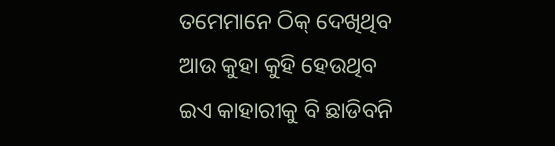ତମେମାନେ ଠିକ୍ ଦେଖିଥିବ ଆଉ କୁହା କୁହି ହେଉଥିବ
ଇଏ କାହାରୀକୁ ବି ଛାଡିବନି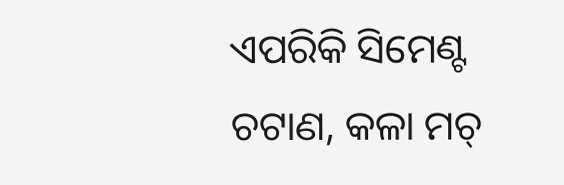ଏପରିକି ସିମେଣ୍ଟ ଚଟାଣ, କଳା ମଚ୍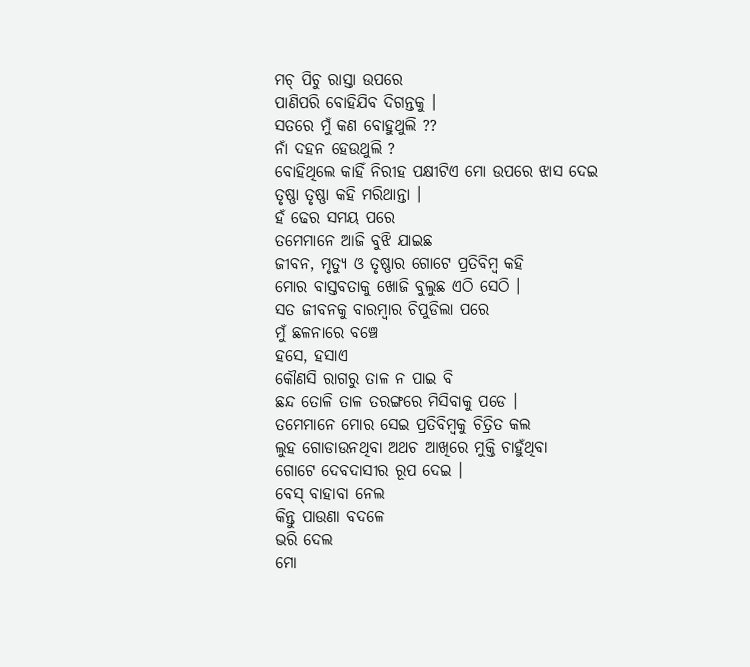ମଚ୍ ପିଚୁ ରାସ୍ତା ଉପରେ
ପାଣିପରି ବୋହିଯିବ ଦିଗନ୍ତକୁ ।
ସତରେ ମୁଁ କଣ ବୋହୁଥୁଲି ??
ନାଁ ଦହନ ହେଉଥୁଲି ?
ବୋହିଥିଲେ କାହିଁ ନିରୀହ ପକ୍ଷୀଟିଏ ମୋ ଉପରେ ଝାସ ଦେଇ
ତୃଷ୍ଣା ତୃଷ୍ଣା କହି ମରିଥାନ୍ତା ।
ହଁ ଢେର ସମୟ ପରେ
ତମେମାନେ ଆଜି ବୁଝି ଯାଇଛ
ଜୀବନ, ମୃତ୍ୟୁ ଓ ତୃଷ୍ଣାର ଗୋଟେ ପ୍ରତିବିମ୍ବ କହି
ମୋର ବାସ୍ତବତାକୁ ଖୋଜି ବୁଲୁଛ ଏଠି ସେଠି ।
ସତ ଜୀବନକୁ ବାରମ୍ବାର ଚିପୁଡିଲା ପରେ
ମୁଁ ଛଳନାରେ ବଞ୍ଚେ
ହସେ, ହସାଏ
କୌଣସି ରାଗରୁ ତାଳ ନ ପାଇ ବି
ଛନ୍ଦ ତୋଳି ତାଳ ତରଙ୍ଗରେ ମିସିବାକୁ ପଡେ ।
ତମେମାନେ ମୋର ସେଇ ପ୍ରତିବିମ୍ବକୁ ଚିତ୍ରିତ କଲ
ଲୁହ ଗୋଡାଉନଥିବା ଅଥଚ ଆଖିରେ ମୁକ୍ତି ଚାହୁଁଥିବା
ଗୋଟେ ଦେବଦାସୀର ରୂପ ଦେଇ ।
ବେସ୍ ବାହାବା ନେଲ
କିନ୍ତୁ ପାଉଣା ବଦଳେ
ଭରି ଦେଲ
ମୋ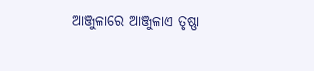ଆଞ୍ଜୁଳାରେ ଆଞ୍ଜୁଳାଏ ତୃଷ୍ଣା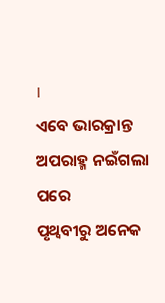।
ଏବେ ଭାରକ୍ରାନ୍ତ ଅପରାହ୍ମ ନଇଁଗଲା ପରେ
ପୃଥ୍ଵବୀରୁ ଅନେକ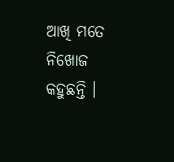ଆଖି ମତେ ନିଖୋଜ କହୁଛନ୍ତି ।